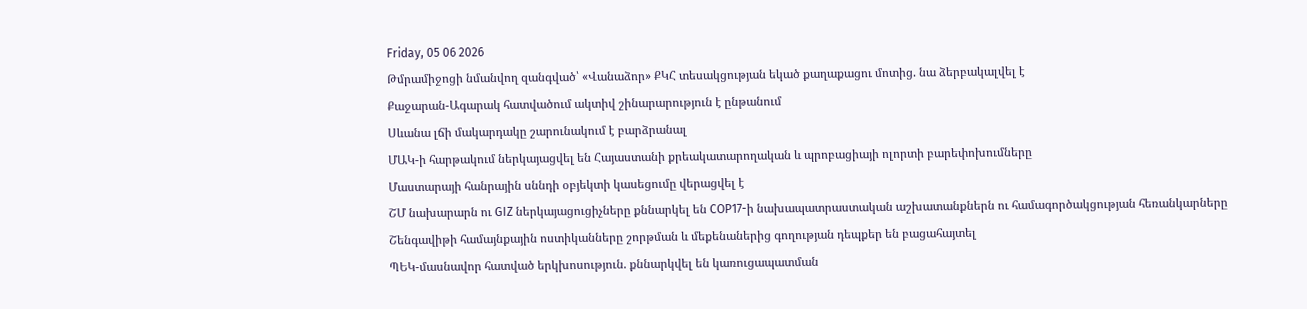Friday, 05 06 2026
Թմրամիջոցի նմանվող զանգված՝ «Վանաձոր» ՔԿՀ տեսակցության եկած քաղաքացու մոտից. նա ձերբակալվել է
Քաջարան-Ագարակ հատվածում ակտիվ շինարարություն է ընթանում
Սևանա լճի մակարդակը շարունակում է բարձրանալ
ՄԱԿ-ի հարթակում ներկայացվել են Հայաստանի քրեակատարողական և պրոբացիայի ոլորտի բարեփոխումները
Մաստարայի հանրային սննդի օբյեկտի կասեցումը վերացվել է
ՇՄ նախարարն ու GIZ ներկայացուցիչները քննարկել են COP17-ի նախապատրաստական աշխատանքներն ու համագործակցության հեռանկարները
Շենգավիթի համայնքային ոստիկանները շորթման և մեքենաներից գողության դեպքեր են բացահայտել
ՊԵԿ-մասնավոր հատված երկխոսություն. քննարկվել են կառուցապատման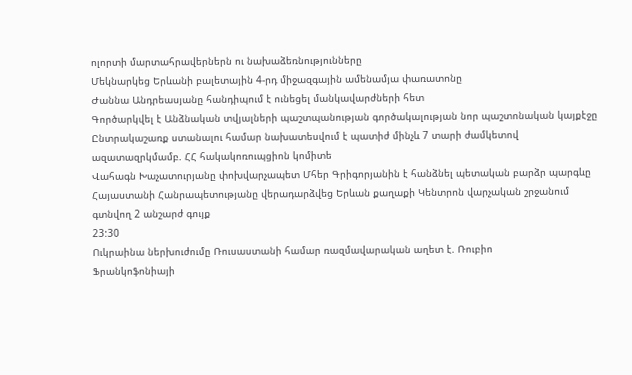ոլորտի մարտահրավերներն ու նախաձեռնությունները
Մեկնարկեց Երևանի բալետային 4-րդ միջազգային ամենամյա փառատոնը
Ժաննա Անդրեասյանը հանդիպում է ունեցել մանկավարժների հետ
Գործարկվել է Անձնական տվյալների պաշտպանության գործակալության նոր պաշտոնական կայքէջը
Ընտրակաշառք ստանալու համար նախատեսվում է պատիժ մինչև 7 տարի ժամկետով ազատազրկմամբ. ՀՀ հակակոռուպցիոն կոմիտե
Վահագն Խաչատուրյանը փոխվարչապետ Մհեր Գրիգորյանին է հանձնել պետական բարձր պարգևը
Հայաստանի Հանրապետությանը վերադարձվեց Երևան քաղաքի Կենտրոն վարչական շրջանում գտնվող 2 անշարժ գույք
23:30
Ուկրաինա ներխուժումը Ռուսաստանի համար ռազմավարական աղետ է. Ռուբիո
Ֆրանկոֆոնիայի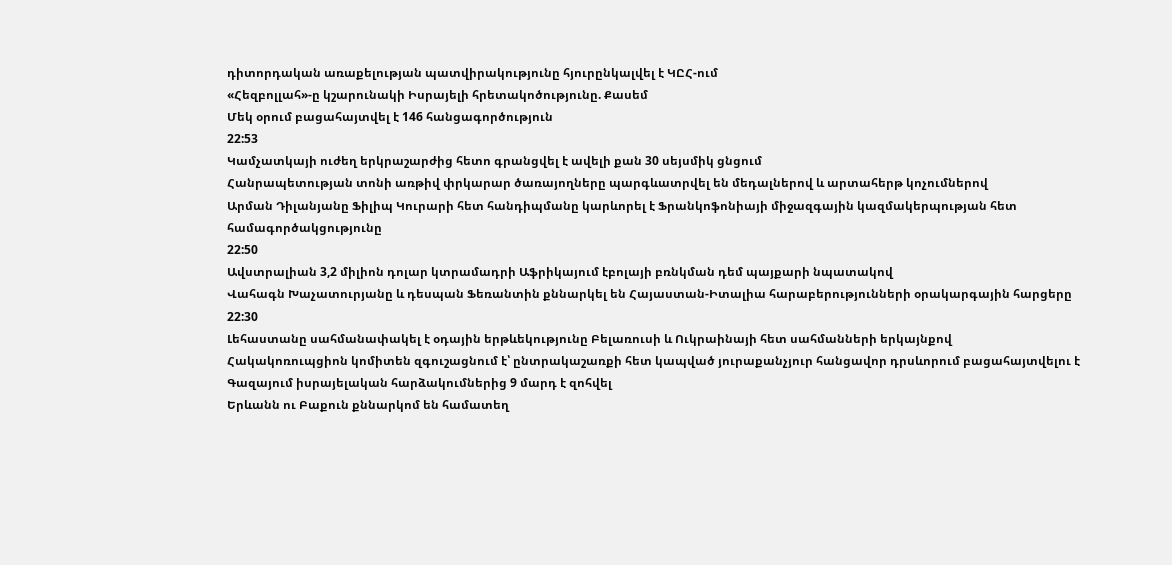դիտորդական առաքելության պատվիրակությունը հյուրընկալվել է ԿԸՀ-ում
«Հեզբոլլահ»-ը կշարունակի Իսրայելի հրետակոծությունը. Քասեմ
Մեկ օրում բացահայտվել է 146 հանցագործություն
22:53
Կամչատկայի ուժեղ երկրաշարժից հետո գրանցվել է ավելի քան 30 սեյսմիկ ցնցում
Հանրապետության տոնի առթիվ փրկարար ծառայողները պարգևատրվել են մեդալներով և արտահերթ կոչումներով
Արման Դիլանյանը Ֆիլիպ Կուրարի հետ հանդիպմանը կարևորել է Ֆրանկոֆոնիայի միջազգային կազմակերպության հետ համագործակցությունը
22:50
Ավստրալիան 3,2 միլիոն դոլար կտրամադրի Աֆրիկայում էբոլայի բռնկման դեմ պայքարի նպատակով
Վահագն Խաչատուրյանը և դեսպան Ֆեռանտին քննարկել են Հայաստան-Իտալիա հարաբերությունների օրակարգային հարցերը
22:30
Լեհաստանը սահմանափակել է օդային երթևեկությունը Բելառուսի և Ուկրաինայի հետ սահմանների երկայնքով
Հակակոռուպցիոն կոմիտեն զգուշացնում է՝ ընտրակաշառքի հետ կապված յուրաքանչյուր հանցավոր դրսևորում բացահայտվելու է
Գազայում իսրայելական հարձակումներից 9 մարդ է զոհվել
Երևանն ու Բաքուն քննարկոմ են համատեղ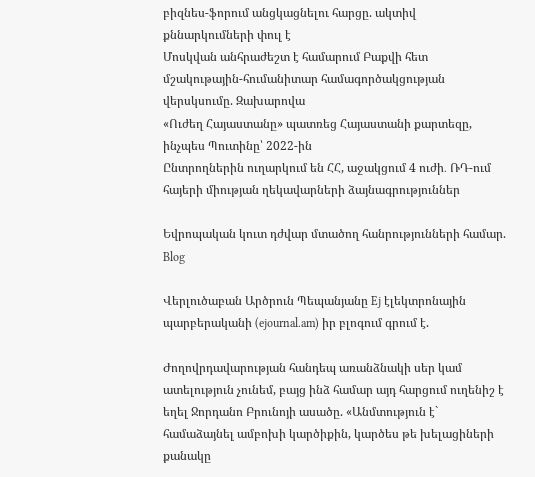բիզնես-ֆորում անցկացնելու հարցը. ակտիվ քննարկումների փուլ է
Մոսկվան անհրաժեշտ է համարում Բաքվի հետ մշակութային-հումանիտար համագործակցության վերսկսումը. Զախարովա
«Ուժեղ Հայաստանը» պատռեց Հայաստանի քարտեզը, ինչպես Պուտինը՝ 2022-ին
Ընտրողներին ուղարկում են ՀՀ, աջակցում 4 ուժի․ ՌԴ-ում հայերի միության ղեկավարների ձայնագրություններ

Եվրոպական կուտ դժվար մտածող հանրությունների համար. Blog

Վերլուծաբան Արծրուն Պեպանյանը Ej էլեկտրոնային պարբերականի (ejournal.am) իր բլոգում գրում է.

Ժողովրդավարության հանդեպ առանձնակի սեր կամ ատելություն չունեմ, բայց ինձ համար այդ հարցում ուղենիշ է եղել Ջորդանո Բրունոյի ասածը. «Անմտություն է` համաձայնել ամբոխի կարծիքին, կարծես թե խելացիների քանակը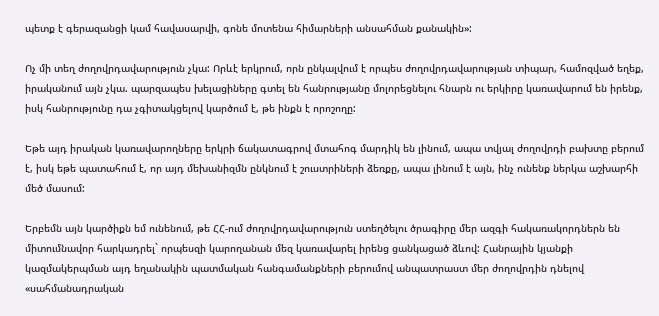պետք է գերազանցի կամ հավասարվի, գոնե մոտենա հիմարների անսահման քանակին»:

Ոչ մի տեղ ժողովրդավարություն չկա: Որևէ երկրում, որն ընկալվում է որպես ժողովրդավարության տիպար, համոզված եղեք, իրականում այն չկա. պարզապես խելացիները գտել են հանրությանը մոլորեցնելու հնարն ու երկիրը կառավարում են իրենք, իսկ հանրությունը դա չգիտակցելով կարծում է, թե ինքն է որոշողը:

Եթե այդ իրական կառավարողները երկրի ճակատագրով մտահոգ մարդիկ են լինում, ապա տվյալ ժողովրդի բախտը բերում է, իսկ եթե պատահում է, որ այդ մեխանիզմն ընկնում է շուստրիների ձեռքը, ապա լինում է այն, ինչ ունենք ներկա աշխարհի մեծ մասում:

Երբեմն այն կարծիքն եմ ունենում, թե ՀՀ-ում ժողովրդավարություն ստեղծելու ծրագիրը մեր ազգի հակառակորդներն են միտումնավոր հարկադրել` որպեսզի կարողանան մեզ կառավարել իրենց ցանկացած ձևով: Հանրային կյանքի կազմակերպման այդ եղանակին պատմական հանգամանքների բերումով անպատրաստ մեր ժողովրդին դնելով «սահմանադրական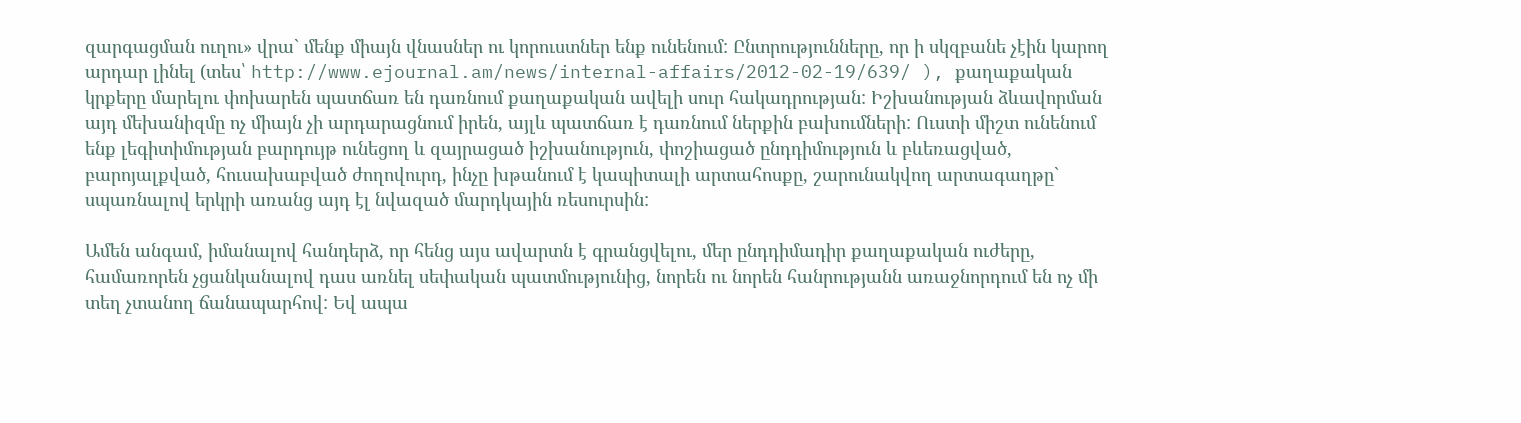զարգացման ուղու» վրա` մենք միայն վնասներ ու կորուստներ ենք ունենում: Ընտրությունները, որ ի սկզբանե չէին կարող արդար լինել (տես՝ http://www.ejournal.am/news/internal-affairs/2012-02-19/639/ ), քաղաքական կրքերը մարելու փոխարեն պատճառ են դառնում քաղաքական ավելի սուր հակադրության: Իշխանության ձևավորման այդ մեխանիզմը ոչ միայն չի արդարացնում իրեն, այլև պատճառ է դառնում ներքին բախումների: Ուստի միշտ ունենում ենք լեգիտիմության բարդույթ ունեցող և զայրացած իշխանություն, փոշիացած ընդդիմություն և բևեռացված, բարոյալքված, հուսախաբված ժողովուրդ, ինչը խթանում է կապիտալի արտահոսքը, շարունակվող արտագաղթը` սպառնալով երկրի առանց այդ էլ նվազած մարդկային ռեսուրսին:

Ամեն անգամ, իմանալով հանդերձ, որ հենց այս ավարտն է գրանցվելու, մեր ընդդիմադիր քաղաքական ուժերը, համառորեն չցանկանալով դաս առնել սեփական պատմությունից, նորեն ու նորեն հանրությանն առաջնորդում են ոչ մի տեղ չտանող ճանապարհով: Եվ ապա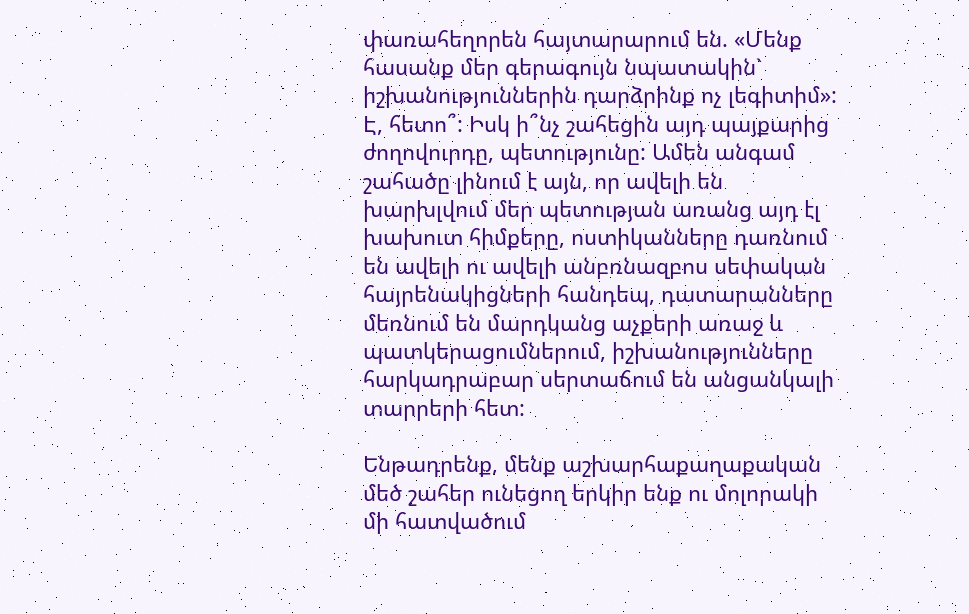փառահեղորեն հայտարարում են. «Մենք հասանք մեր գերագույն նպատակին` իշխանություններին դարձրինք ոչ լեգիտիմ»: Է, հետո՞: Իսկ ի՞նչ շահեցին այդ պայքարից ժողովուրդը, պետությունը: Ամեն անգամ շահածը լինում է այն, որ ավելի են խարխլվում մեր պետության առանց այդ էլ խախուտ հիմքերը, ոստիկանները դառնում են ավելի ու ավելի անբռնազբոս սեփական հայրենակիցների հանդեպ, դատարանները մեռնում են մարդկանց աչքերի առաջ և պատկերացումներում, իշխանությունները հարկադրաբար սերտաճում են անցանկալի տարրերի հետ:

Ենթադրենք, մենք աշխարհաքաղաքական մեծ շահեր ունեցող երկիր ենք ու մոլորակի մի հատվածում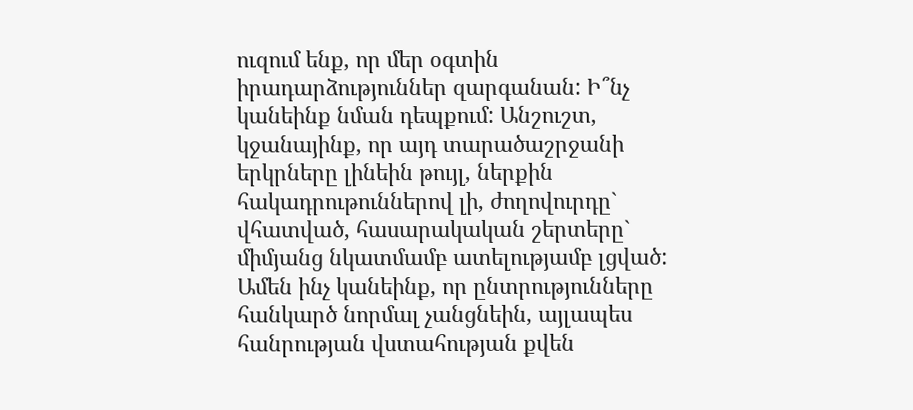ուզում ենք, որ մեր օգտին իրադարձություններ զարգանան: Ի՞նչ կանեինք նման դեպքում: Անշուշտ, կջանայինք, որ այդ տարածաշրջանի երկրները լինեին թույլ, ներքին հակադրութուններով լի, ժողովուրդը` վհատված, հասարակական շերտերը` միմյանց նկատմամբ ատելությամբ լցված: Ամեն ինչ կանեինք, որ ընտրությունները հանկարծ նորմալ չանցնեին, այլապես հանրության վստահության քվեն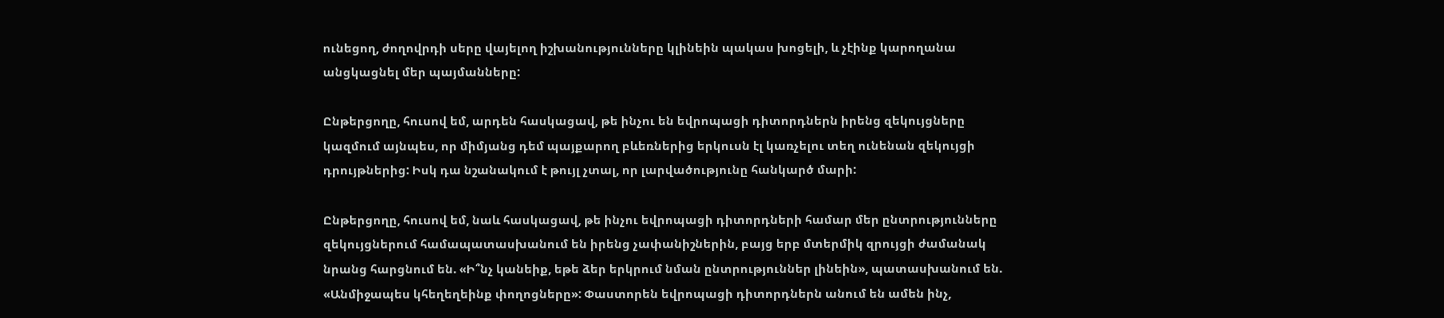ունեցող, ժողովրդի սերը վայելող իշխանությունները կլինեին պակաս խոցելի, և չէինք կարողանա անցկացնել մեր պայմանները:

Ընթերցողը, հուսով եմ, արդեն հասկացավ, թե ինչու են եվրոպացի դիտորդներն իրենց զեկույցները կազմում այնպես, որ միմյանց դեմ պայքարող բևեռներից երկուսն էլ կառչելու տեղ ունենան զեկույցի դրույթներից: Իսկ դա նշանակում է թույլ չտալ, որ լարվածությունը հանկարծ մարի:

Ընթերցողը, հուսով եմ, նաև հասկացավ, թե ինչու եվրոպացի դիտորդների համար մեր ընտրությունները զեկույցներում համապատասխանում են իրենց չափանիշներին, բայց երբ մտերմիկ զրույցի ժամանակ նրանց հարցնում են. «Ի՞նչ կանեիք, եթե ձեր երկրում նման ընտրություններ լինեին», պատասխանում են. «Անմիջապես կհեղեղեինք փողոցները»: Փաստորեն եվրոպացի դիտորդներն անում են ամեն ինչ,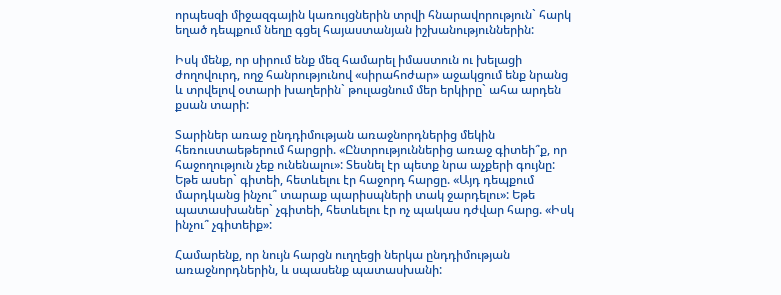որպեսզի միջազգային կառույցներին տրվի հնարավորություն` հարկ եղած դեպքում նեղը գցել հայաստանյան իշխանություններին:

Իսկ մենք, որ սիրում ենք մեզ համարել իմաստուն ու խելացի ժողովուրդ, ողջ հանրությունով «սիրահոժար» աջակցում ենք նրանց և տրվելով օտարի խաղերին` թուլացնում մեր երկիրը` ահա արդեն քսան տարի:

Տարիներ առաջ ընդդիմության առաջնորդներից մեկին հեռուստաեթերում հարցրի. «Ընտրություններից առաջ գիտեի՞ք, որ հաջողություն չեք ունենալու»: Տեսնել էր պետք նրա աչքերի գույնը: Եթե ասեր` գիտեի, հետևելու էր հաջորդ հարցը. «Այդ դեպքում մարդկանց ինչու՞ տարաք պարիսպների տակ ջարդելու»: Եթե պատասխաներ` չգիտեի, հետևելու էր ոչ պակաս դժվար հարց. «Իսկ ինչու՞ չգիտեիք»:

Համարենք, որ նույն հարցն ուղղեցի ներկա ընդդիմության առաջնորդներին, և սպասենք պատասխանի: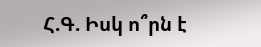Հ.Գ. Իսկ ո՞րն է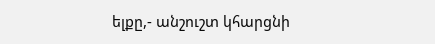ելքը,- անշուշտ կհարցնի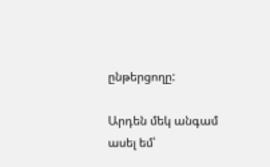ընթերցողը:

Արդեն մեկ անգամ ասել եմ՝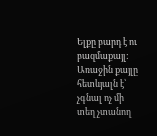Ելքը բարդ է ու բազմաքայլ: Առաջին քայլը հետևյալն է՝ չգնալ ոչ մի տեղ չտանող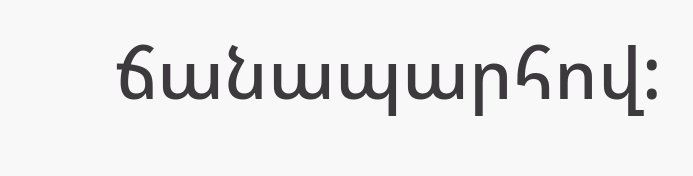ճանապարհով: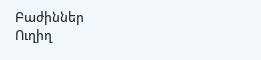Բաժիններ
Ուղիղ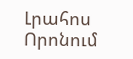Լրահոս
Որոնում